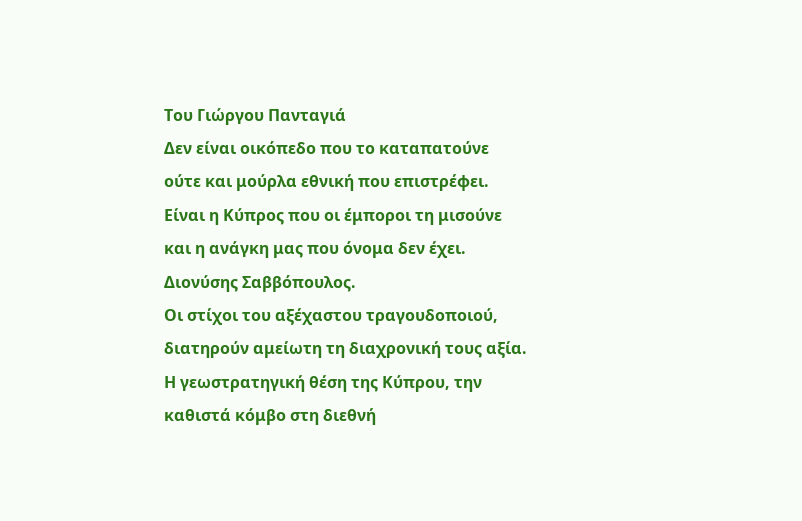Του Γιώργου Πανταγιά
Δεν είναι οικόπεδο που το καταπατούνε
ούτε και μούρλα εθνική που επιστρέφει.
Είναι η Κύπρος που οι έμποροι τη μισούνε
και η ανάγκη μας που όνομα δεν έχει.
Διονύσης Σαββόπουλος.
Οι στίχοι του αξέχαστου τραγουδοποιού, διατηρούν αμείωτη τη διαχρονική τους αξία. Η γεωστρατηγική θέση της Κύπρου, την καθιστά κόμβο στη διεθνή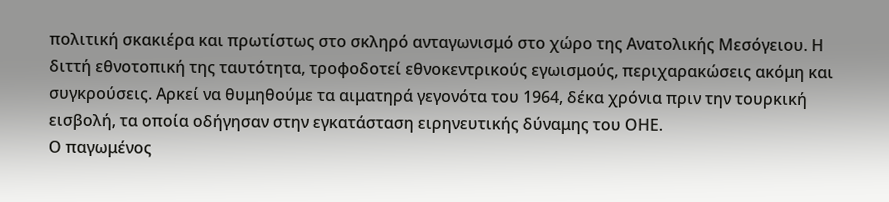πολιτική σκακιέρα και πρωτίστως στο σκληρό ανταγωνισμό στο χώρο της Ανατολικής Μεσόγειου. Η διττή εθνοτοπική της ταυτότητα, τροφοδοτεί εθνοκεντρικούς εγωισμούς, περιχαρακώσεις ακόμη και συγκρούσεις. Αρκεί να θυμηθούμε τα αιματηρά γεγονότα του 1964, δέκα χρόνια πριν την τουρκική εισβολή, τα οποία οδήγησαν στην εγκατάσταση ειρηνευτικής δύναμης του ΟΗΕ.
Ο παγωμένος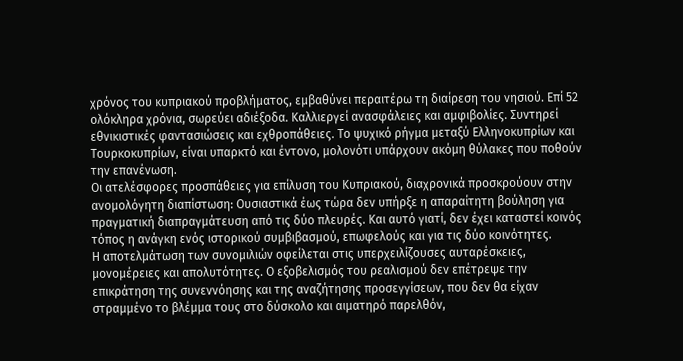χρόνος του κυπριακού προβλήματος, εμβαθύνει περαιτέρω τη διαίρεση του νησιού. Επί 52 ολόκληρα χρόνια, σωρεύει αδιέξοδα. Καλλιεργεί ανασφάλειες και αμφιβολίες. Συντηρεί εθνικιστικές φαντασιώσεις και εχθροπάθειες. Το ψυχικό ρήγμα μεταξύ Ελληνοκυπρίων και Τουρκοκυπρίων, είναι υπαρκτό και έντονο, μολονότι υπάρχουν ακόμη θύλακες που ποθούν την επανένωση.
Οι ατελέσφορες προσπάθειες για επίλυση του Κυπριακού, διαχρονικά προσκρούουν στην ανομολόγητη διαπίστωση: Ουσιαστικά έως τώρα δεν υπήρξε η απαραίτητη βούληση για πραγματική διαπραγμάτευση από τις δύο πλευρές. Και αυτό γιατί, δεν έχει καταστεί κοινός τόπος η ανάγκη ενός ιστορικού συμβιβασμού, επωφελούς και για τις δύο κοινότητες.
Η αποτελμάτωση των συνομιλιών οφείλεται στις υπερχειλίζουσες αυταρέσκειες, μονομέρειες και απολυτότητες. Ο εξοβελισμός του ρεαλισμού δεν επέτρεψε την επικράτηση της συνεννόησης και της αναζήτησης προσεγγίσεων, που δεν θα είχαν στραμμένο το βλέμμα τους στο δύσκολο και αιματηρό παρελθόν,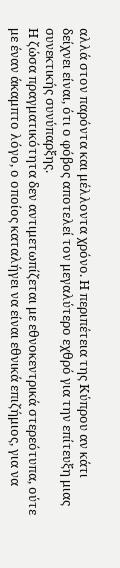αλλά στον παρόντα και μέλλοντα χρόνο. Η περιπέτεια της Κύπρου αν κάτι δείχνει είναι, ότι ο φόβος αποτελεί τον μεγαλύτερο εχθρό για την επίτευξη μιας συνεκτικής συνύπαρξης.
Η ζώσα πραγματικότητα δεν αντιμετωπίζεται με εθνοκεντρικά στερεότυπα, ούτε με έναν άκαμπτο λόγο, ο οποίος καταλήγει να είναι εθνικά επιζήμιος, για να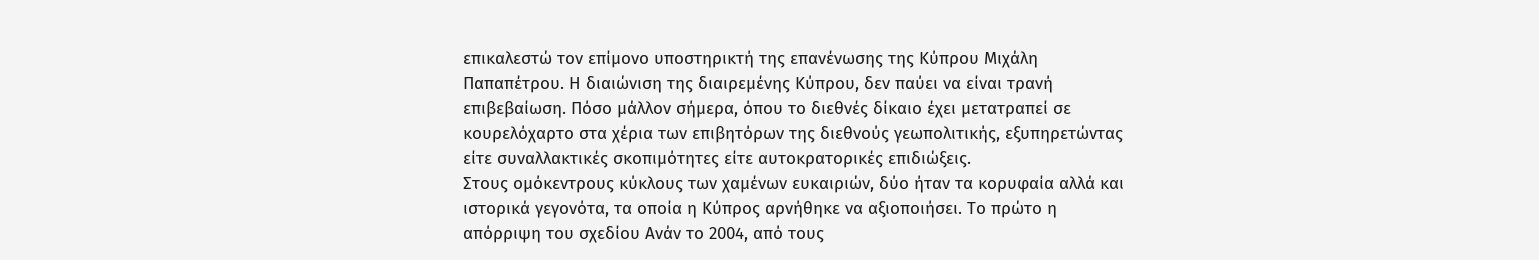επικαλεστώ τον επίμονο υποστηρικτή της επανένωσης της Κύπρου Μιχάλη Παπαπέτρου. Η διαιώνιση της διαιρεμένης Κύπρου, δεν παύει να είναι τρανή επιβεβαίωση. Πόσο μάλλον σήμερα, όπου το διεθνές δίκαιο έχει μετατραπεί σε κουρελόχαρτο στα χέρια των επιβητόρων της διεθνούς γεωπολιτικής, εξυπηρετώντας είτε συναλλακτικές σκοπιμότητες είτε αυτοκρατορικές επιδιώξεις.
Στους ομόκεντρους κύκλους των χαμένων ευκαιριών, δύο ήταν τα κορυφαία αλλά και ιστορικά γεγονότα, τα οποία η Κύπρος αρνήθηκε να αξιοποιήσει. Το πρώτο η απόρριψη του σχεδίου Ανάν το 2004, από τους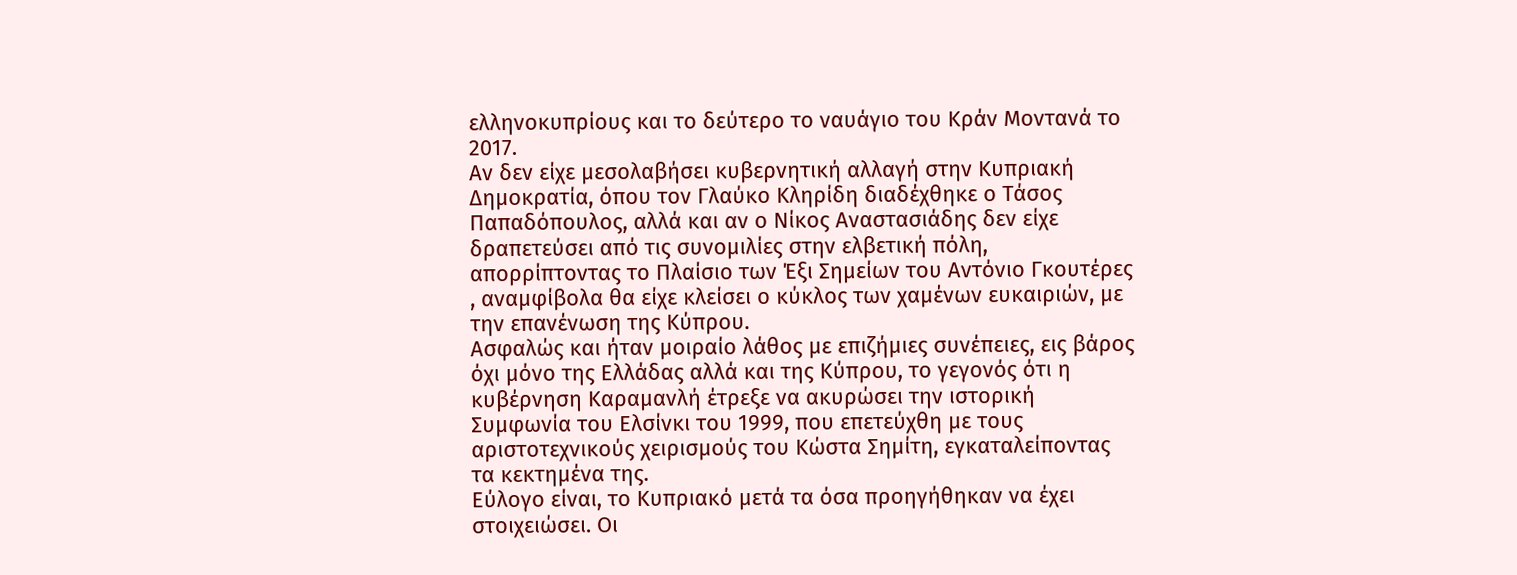ελληνοκυπρίους και το δεύτερο το ναυάγιο του Κράν Μοντανά το 2017.
Αν δεν είχε μεσολαβήσει κυβερνητική αλλαγή στην Κυπριακή Δημοκρατία, όπου τον Γλαύκο Κληρίδη διαδέχθηκε ο Τάσος Παπαδόπουλος, αλλά και αν ο Νίκος Αναστασιάδης δεν είχε δραπετεύσει από τις συνομιλίες στην ελβετική πόλη, απορρίπτοντας το Πλαίσιο των Έξι Σημείων του Αντόνιο Γκουτέρες , αναμφίβολα θα είχε κλείσει ο κύκλος των χαμένων ευκαιριών, με την επανένωση της Κύπρου.
Ασφαλώς και ήταν μοιραίο λάθος με επιζήμιες συνέπειες, εις βάρος όχι μόνο της Ελλάδας αλλά και της Κύπρου, το γεγονός ότι η κυβέρνηση Καραμανλή έτρεξε να ακυρώσει την ιστορική Συμφωνία του Ελσίνκι του 1999, που επετεύχθη με τους αριστοτεχνικούς χειρισμούς του Κώστα Σημίτη, εγκαταλείποντας τα κεκτημένα της.
Εύλογο είναι, το Κυπριακό μετά τα όσα προηγήθηκαν να έχει στοιχειώσει. Οι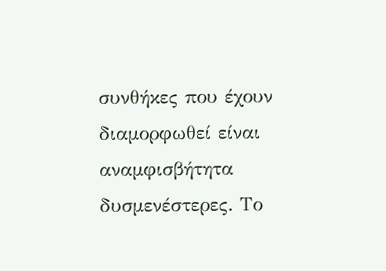συνθήκες που έχουν διαμορφωθεί είναι αναμφισβήτητα δυσμενέστερες. Το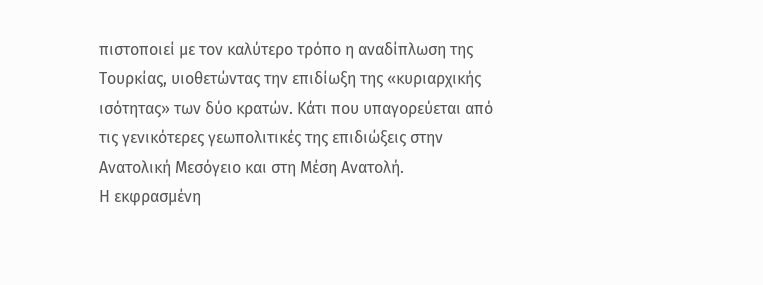πιστοποιεί με τον καλύτερο τρόπο η αναδίπλωση της Τουρκίας, υιοθετώντας την επιδίωξη της «κυριαρχικής ισότητας» των δύο κρατών. Κάτι που υπαγορεύεται από τις γενικότερες γεωπολιτικές της επιδιώξεις στην Ανατολική Μεσόγειο και στη Μέση Ανατολή.
Η εκφρασμένη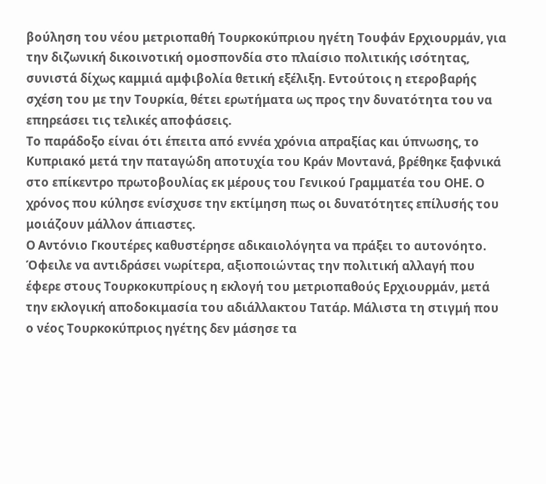βούληση του νέου μετριοπαθή Τουρκοκύπριου ηγέτη Τουφάν Ερχιουρμάν, για την διζωνική δικοινοτική ομοσπονδία στο πλαίσιο πολιτικής ισότητας, συνιστά δίχως καμμιά αμφιβολία θετική εξέλιξη. Εντούτοις η ετεροβαρής σχέση του με την Τουρκία, θέτει ερωτήματα ως προς την δυνατότητα του να επηρεάσει τις τελικές αποφάσεις.
Το παράδοξο είναι ότι έπειτα από εννέα χρόνια απραξίας και ύπνωσης, το Κυπριακό μετά την παταγώδη αποτυχία του Κράν Μοντανά, βρέθηκε ξαφνικά στο επίκεντρο πρωτοβουλίας εκ μέρους του Γενικού Γραμματέα του ΟΗΕ. Ο χρόνος που κύλησε ενίσχυσε την εκτίμηση πως οι δυνατότητες επίλυσής του μοιάζουν μάλλον άπιαστες.
Ο Αντόνιο Γκουτέρες καθυστέρησε αδικαιολόγητα να πράξει το αυτονόητο. Όφειλε να αντιδράσει νωρίτερα, αξιοποιώντας την πολιτική αλλαγή που έφερε στους Τουρκοκυπρίους η εκλογή του μετριοπαθούς Ερχιουρμάν, μετά την εκλογική αποδοκιμασία του αδιάλλακτου Τατάρ. Μάλιστα τη στιγμή που ο νέος Τουρκοκύπριος ηγέτης δεν μάσησε τα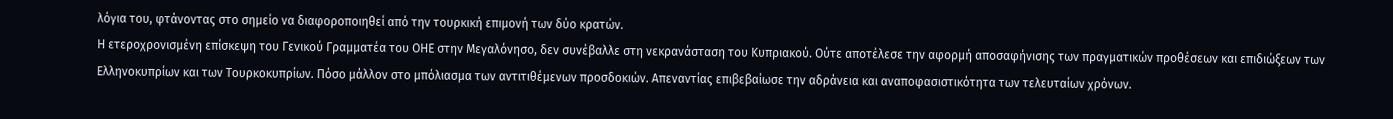λόγια του, φτάνοντας στο σημείο να διαφοροποιηθεί από την τουρκική επιμονή των δύο κρατών.
Η ετεροχρονισμένη επίσκεψη του Γενικού Γραμματέα του ΟΗΕ στην Μεγαλόνησο, δεν συνέβαλλε στη νεκρανάσταση του Κυπριακού. Ούτε αποτέλεσε την αφορμή αποσαφήνισης των πραγματικών προθέσεων και επιδιώξεων των Ελληνοκυπρίων και των Τουρκοκυπρίων. Πόσο μάλλον στο μπόλιασμα των αντιτιθέμενων προσδοκιών. Απεναντίας επιβεβαίωσε την αδράνεια και αναποφασιστικότητα των τελευταίων χρόνων.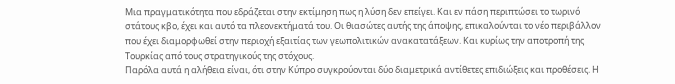Μια πραγματικότητα που εδράζεται στην εκτίμηση πως η λύση δεν επείγει. Και εν πάση περιπτώσει το τωρινό στάτους κβο, έχει και αυτό τα πλεονεκτήματά του. Οι θιασώτες αυτής της άποψης, επικαλούνται το νέο περιβάλλον που έχει διαμορφωθεί στην περιοχή εξαιτίας των γεωπολιτικών ανακατατάξεων. Και κυρίως την αποτροπή της Τουρκίας από τους στρατηγικούς της στόχους.
Παρόλα αυτά η αλήθεια είναι, ότι στην Κύπρο συγκρούονται δύο διαμετρικά αντίθετες επιδιώξεις και προθέσεις. Η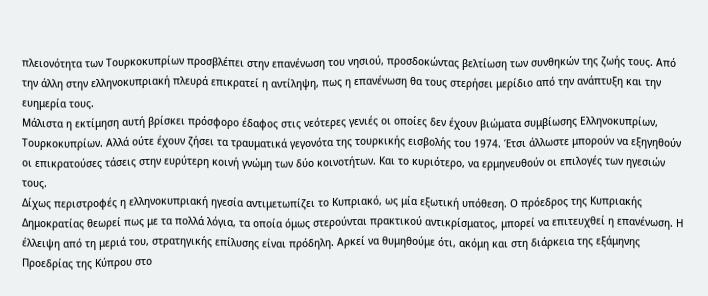πλειονότητα των Τουρκοκυπρίων προσβλέπει στην επανένωση του νησιού, προσδοκώντας βελτίωση των συνθηκών της ζωής τους. Από την άλλη στην ελληνοκυπριακή πλευρά επικρατεί η αντίληψη, πως η επανένωση θα τους στερήσει μερίδιο από την ανάπτυξη και την ευημερία τους.
Μάλιστα η εκτίμηση αυτή βρίσκει πρόσφορο έδαφος στις νεότερες γενιές οι οποίες δεν έχουν βιώματα συμβίωσης Ελληνοκυπρίων, Τουρκοκυπρίων. Αλλά ούτε έχουν ζήσει τα τραυματικά γεγονότα της τουρκικής εισβολής του 1974. Έτσι άλλωστε μπορούν να εξηγηθούν οι επικρατούσες τάσεις στην ευρύτερη κοινή γνώμη των δύο κοινοτήτων. Και το κυριότερο, να ερμηνευθούν οι επιλογές των ηγεσιών τους.
Δίχως περιστροφές η ελληνοκυπριακή ηγεσία αντιμετωπίζει το Κυπριακό, ως μία εξωτική υπόθεση. Ο πρόεδρος της Κυπριακής Δημοκρατίας θεωρεί πως με τα πολλά λόγια, τα οποία όμως στερούνται πρακτικού αντικρίσματος, μπορεί να επιτευχθεί η επανένωση. Η έλλειψη από τη μεριά του, στρατηγικής επίλυσης είναι πρόδηλη. Αρκεί να θυμηθούμε ότι, ακόμη και στη διάρκεια της εξάμηνης Προεδρίας της Κύπρου στο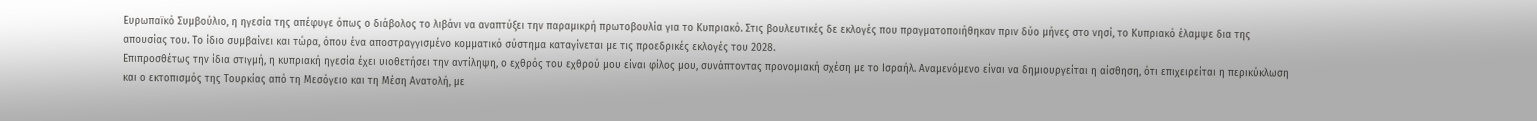Ευρωπαϊκό Συμβούλιο, η ηγεσία της απέφυγε όπως ο διάβολος το λιβάνι να αναπτύξει την παραμικρή πρωτοβουλία για το Κυπριακό. Στις βουλευτικές δε εκλογές που πραγματοποιήθηκαν πριν δύο μήνες στο νησί, το Κυπριακό έλαμψε δια της απουσίας του. Το ίδιο συμβαίνει και τώρα, όπου ένα αποστραγγισμένο κομματικό σύστημα καταγίνεται με τις προεδρικές εκλογές του 2028.
Επιπροσθέτως την ίδια στιγμή, η κυπριακή ηγεσία έχει υιοθετήσει την αντίληψη, ο εχθρός του εχθρού μου είναι φίλος μου, συνάπτοντας προνομιακή σχέση με το Ισραήλ. Αναμενόμενο είναι να δημιουργείται η αίσθηση, ότι επιχειρείται η περικύκλωση και ο εκτοπισμός της Τουρκίας από τη Μεσόγειο και τη Μέση Ανατολή, με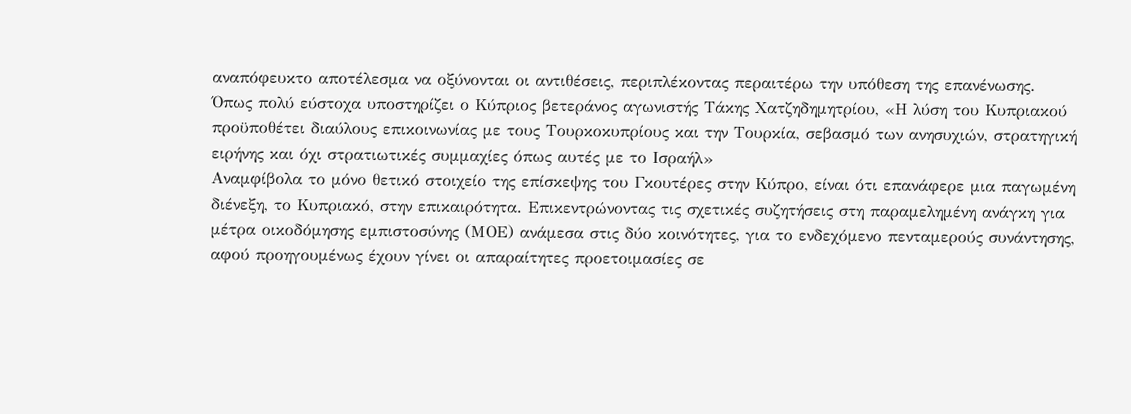αναπόφευκτο αποτέλεσμα να οξύνονται οι αντιθέσεις, περιπλέκοντας περαιτέρω την υπόθεση της επανένωσης.
Όπως πολύ εύστοχα υποστηρίζει ο Κύπριος βετεράνος αγωνιστής Τάκης Χατζηδημητρίου, «Η λύση του Κυπριακού προϋποθέτει διαύλους επικοινωνίας με τους Τουρκοκυπρίους και την Τουρκία, σεβασμό των ανησυχιών, στρατηγική ειρήνης και όχι στρατιωτικές συμμαχίες όπως αυτές με το Ισραήλ»
Αναμφίβολα το μόνο θετικό στοιχείο της επίσκεψης του Γκουτέρες στην Κύπρο, είναι ότι επανάφερε μια παγωμένη διένεξη, το Κυπριακό, στην επικαιρότητα. Επικεντρώνοντας τις σχετικές συζητήσεις στη παραμελημένη ανάγκη για μέτρα οικοδόμησης εμπιστοσύνης (ΜΟΕ) ανάμεσα στις δύο κοινότητες, για το ενδεχόμενο πενταμερούς συνάντησης, αφού προηγουμένως έχουν γίνει οι απαραίτητες προετοιμασίες σε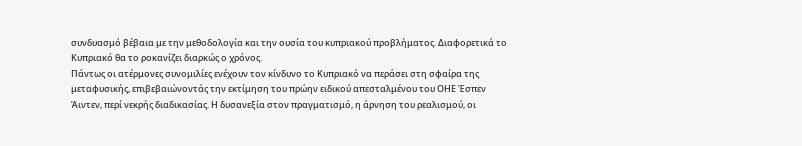συνδυασμό βέβαια με την μεθοδολογία και την ουσία του κυπριακού προβλήματος. Διαφορετικά το Κυπριακό θα το ροκανίζει διαρκώς ο χρόνος.
Πάντως οι ατέρμονες συνομιλίες ενέχουν τον κίνδυνο το Κυπριακό να περάσει στη σφαίρα της μεταφυσικής, επιβεβαιώνοντάς την εκτίμηση του πρώην ειδικού απεσταλμένου του ΟΗΕ Έσπεν Άιντεν, περί νεκρής διαδικασίας. Η δυσανεξία στον πραγματισμό, η άρνηση του ρεαλισμού, οι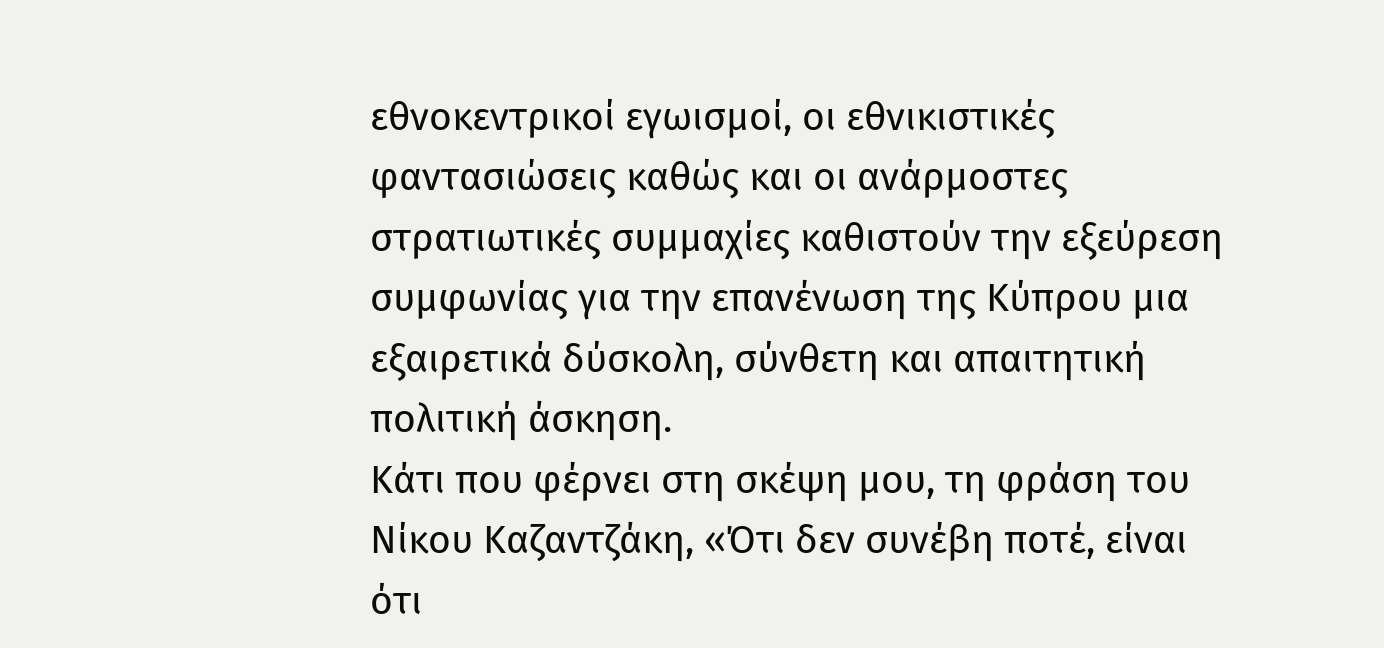εθνοκεντρικοί εγωισμοί, οι εθνικιστικές φαντασιώσεις καθώς και οι ανάρμοστες στρατιωτικές συμμαχίες καθιστούν την εξεύρεση συμφωνίας για την επανένωση της Κύπρου μια εξαιρετικά δύσκολη, σύνθετη και απαιτητική πολιτική άσκηση.
Κάτι που φέρνει στη σκέψη μου, τη φράση του Νίκου Καζαντζάκη, «Ότι δεν συνέβη ποτέ, είναι ότι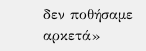δεν ποθήσαμε αρκετά»